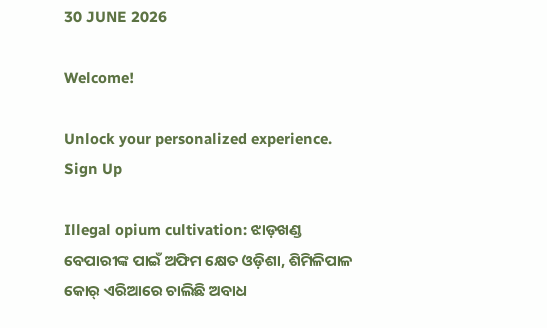30 JUNE 2026

Welcome!

Unlock your personalized experience.
Sign Up

Illegal opium cultivation: ଝାଡ଼ଖଣ୍ଡ ବେପାରୀଙ୍କ ପାଇଁ ଅଫିମ କ୍ଷେତ ଓଡ଼ିଶା, ଶିମିଳିପାଳ କୋର୍‌ ଏରିଆରେ ଚାଲିଛି ଅବାଧ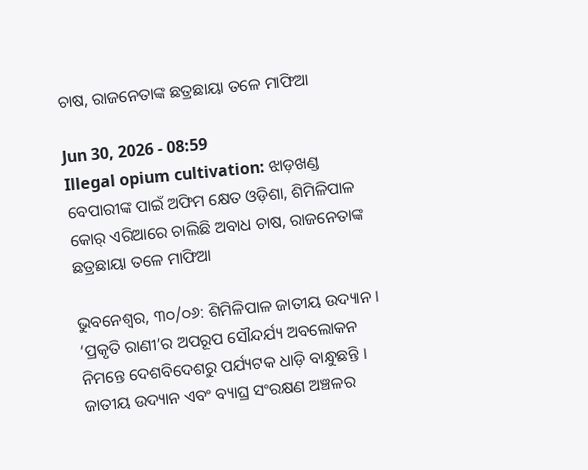ଚାଷ, ରାଜନେତାଙ୍କ ଛତ୍ରଛାୟା ତଳେ ମାଫିଆ

Jun 30, 2026 - 08:59
Illegal opium cultivation: ଝାଡ଼ଖଣ୍ଡ ବେପାରୀଙ୍କ ପାଇଁ ଅଫିମ କ୍ଷେତ ଓଡ଼ିଶା, ଶିମିଳିପାଳ କୋର୍‌ ଏରିଆରେ ଚାଲିଛି ଅବାଧ ଚାଷ, ରାଜନେତାଙ୍କ ଛତ୍ରଛାୟା ତଳେ ମାଫିଆ

ଭୁବନେଶ୍ୱର, ୩୦/୦୬: ଶିମିଳିପାଳ ଜାତୀୟ ଉଦ୍ୟାନ । ‘ପ୍ରକୃତି ରାଣୀ’ର ଅପରୂପ ସୌନ୍ଦର୍ଯ୍ୟ ଅବଲୋକନ ନିମନ୍ତେ ଦେଶବିଦେଶରୁ ପର୍ଯ୍ୟଟକ ଧାଡ଼ି ବାନ୍ଧୁଛନ୍ତି । ଜାତୀୟ ଉଦ୍ୟାନ ଏବଂ ବ୍ୟାଘ୍ର ସଂରକ୍ଷଣ ଅଞ୍ଚଳର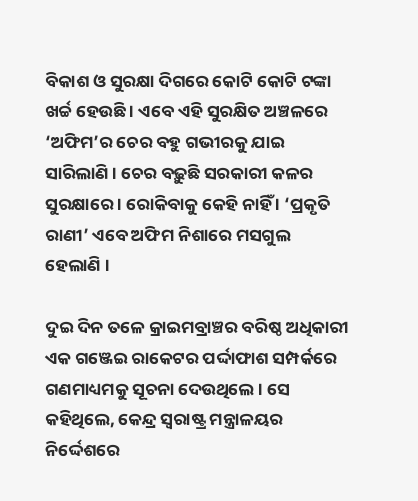ବିକାଶ ଓ ସୁରକ୍ଷା ଦିଗରେ କୋଟି କୋଟି ଟଙ୍କା ଖର୍ଚ୍ଚ ହେଉଛି । ଏବେ ଏହି ସୁରକ୍ଷିତ ଅଞ୍ଚଳରେ ‘ଅଫିମ’ର ଚେର ବହୁ ଗଭୀରକୁ ଯାଇ ସାରିଲାଣି । ଚେର ବଢ଼ୁଛି ସରକାରୀ କଳର ସୁରକ୍ଷାରେ । ରୋକିବାକୁ କେହି ନାହିଁ । ‘ପ୍ରକୃତି ରାଣୀ’ ଏବେ ଅଫିମ ନିଶାରେ ମସଗୁଲ ହେଲାଣି ।

ଦୁଇ ଦିନ ତଳେ କ୍ରାଇମବ୍ରାଞ୍ଚର ବରିଷ୍ଠ ଅଧିକାରୀ ଏକ ଗଞ୍ଜେଇ ରାକେଟର ପର୍ଦ୍ଦାଫାଶ ସମ୍ପର୍କରେ ଗଣମାଧ୍ୟମକୁ ସୂଚନା ଦେଉଥିଲେ । ସେ କହିଥିଲେ, କେନ୍ଦ୍ର ସ୍ୱରାଷ୍ଟ୍ର ମନ୍ତ୍ରାଳୟର ନିର୍ଦ୍ଦେଶରେ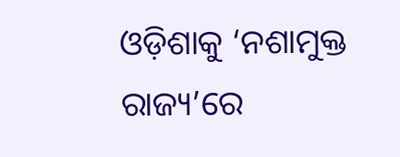ଓଡ଼ିଶାକୁ ‘ନଶାମୁକ୍ତ ରାଜ୍ୟ’ରେ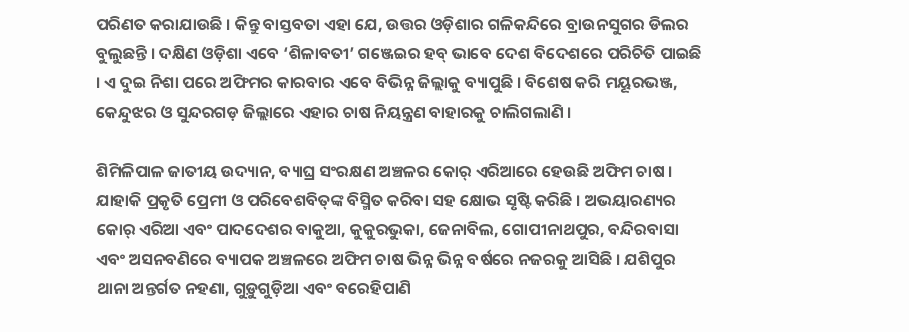ପରିଣତ କରାଯାଉଛି । କିନ୍ତୁ ବାସ୍ତବତା ଏହା ଯେ, ଉତ୍ତର ଓଡ଼ିଶାର ଗଳିକନ୍ଦିରେ ବ୍ରାଉନସୁଗର ଡିଲର ବୁଲୁଛନ୍ତି । ଦକ୍ଷିଣ ଓଡ଼ିଶା ଏବେ ‘ଶିଳାବତୀ’ ଗଞ୍ଜେଇର ହବ୍ ଭାବେ ଦେଶ ବିଦେଶରେ ପରିଚିତି ପାଇଛି । ଏ ଦୁଇ ନିଶା ପରେ ଅଫିମର କାରବାର ଏବେ ବିଭିନ୍ନ ଜିଲ୍ଲାକୁ ବ୍ୟାପୁଛି । ବିଶେଷ କରି ମୟୂରଭଞ୍ଜ, କେନ୍ଦୁଝର ଓ ସୁନ୍ଦରଗଡ଼ ଜିଲ୍ଲାରେ ଏହାର ଚାଷ ନିୟନ୍ତ୍ରଣ ବାହାରକୁ ଚାଲିଗଲାଣି ।

ଶିମିଳିପାଳ ଜାତୀୟ ଉଦ୍ୟାନ, ବ୍ୟାଘ୍ର ସଂରକ୍ଷଣ ଅଞ୍ଚଳର କୋର୍ ଏରିଆରେ ହେଉଛି ଅଫିମ ଚାଷ । ଯାହାକି ପ୍ରକୃତି ପ୍ରେମୀ ଓ ପରିବେଶବିତ୍‌ଙ୍କ ବିସ୍ମିତ କରିବା ସହ କ୍ଷୋଭ ସୃଷ୍ଟି କରିଛି । ଅଭୟାରଣ୍ୟର କୋର୍ ଏରିଆ ଏବଂ ପାଦଦେଶର ବାକୁଆ, କୁକୁରଭୁକା, ଜେନାବିଲ, ଗୋପୀନାଥପୁର, ବନ୍ଦିରବାସା ଏବଂ ଅସନବଣିରେ ବ୍ୟାପକ ଅଞ୍ଚଳରେ ଅଫିମ ଚାଷ ଭିନ୍ନ ଭିନ୍ନ ବର୍ଷରେ ନଜରକୁ ଆସିଛି । ଯଶିପୁର ଥାନା ଅନ୍ତର୍ଗତ ନହଣା, ଗୁଡ଼ୁଗୁଡ଼ିଆ ଏବଂ ବରେହିପାଣି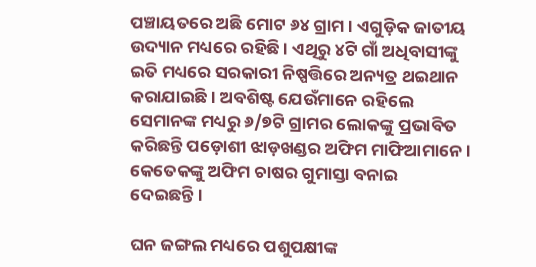ପଞ୍ଚାୟତରେ ଅଛି ମୋଟ ୬୪ ଗ୍ରାମ । ଏଗୁଡ଼ିକ ଜାତୀୟ ଉଦ୍ୟାନ ମଧ୍ୟରେ ରହିଛି । ଏଥିରୁ ୪ଟି ଗାଁ ଅଧିବାସୀଙ୍କୁ ଇତି ମଧ୍ୟରେ ସରକାରୀ ନିଷ୍ପତ୍ତିରେ ଅନ୍ୟତ୍ର ଥଇଥାନ କରାଯାଇଛି । ଅବଶିଷ୍ଟ ଯେଉଁମାନେ ରହିଲେ ସେମାନଙ୍କ ମଧ୍ୟରୁ ୬/୭ଟି ଗ୍ରାମର ଲୋକଙ୍କୁ ପ୍ରଭାବିତ କରିଛନ୍ତି ପଡ଼ୋଶୀ ଝାଡ଼ଖଣ୍ଡର ଅଫିମ ମାଫିଆମାନେ । କେତେକଙ୍କୁ ଅଫିମ ଚାଷର ଗୁମାସ୍ତା ବନାଇ ଦେଇଛନ୍ତି।

ଘନ ଜଙ୍ଗଲ ମଧ୍ୟରେ ପଶୁପକ୍ଷୀଙ୍କ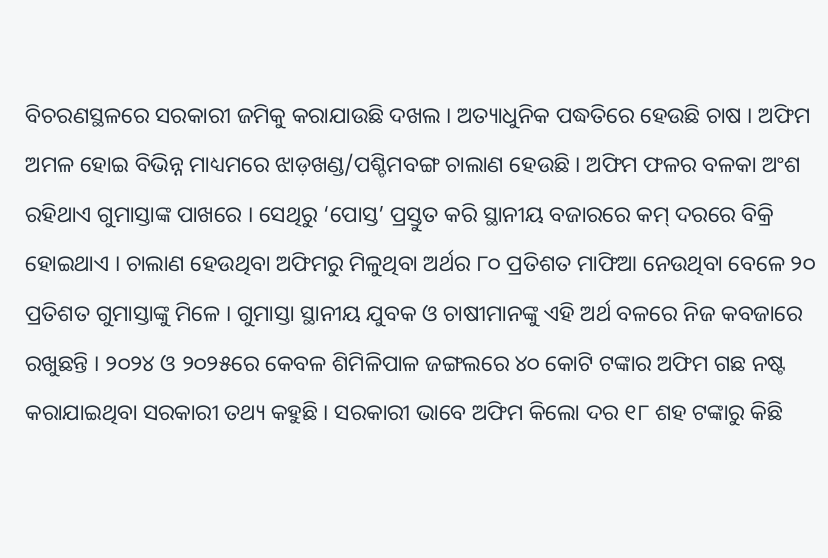ବିଚରଣସ୍ଥଳରେ ସରକାରୀ ଜମିକୁ କରାଯାଉଛି ଦଖଲ । ଅତ୍ୟାଧୁନିକ ପଦ୍ଧତିରେ ହେଉଛି ଚାଷ । ଅଫିମ ଅମଳ ହୋଇ ବିଭିନ୍ନ ମାଧ୍ୟମରେ ଝାଡ଼ଖଣ୍ଡ/ପଶ୍ଚିମବଙ୍ଗ ଚାଲାଣ ହେଉଛି । ଅଫିମ ଫଳର ବଳକା ଅଂଶ ରହିଥାଏ ଗୁମାସ୍ତାଙ୍କ ପାଖରେ । ସେଥିରୁ ‘ପୋସ୍ତ’ ପ୍ରସ୍ତୁତ କରି ସ୍ଥାନୀୟ ବଜାରରେ କମ୍ ଦରରେ ବିକ୍ରି ହୋଇଥାଏ । ଚାଲାଣ ହେଉଥିବା ଅଫିମରୁ ମିଳୁଥିବା ଅର୍ଥର ୮୦ ପ୍ରତିଶତ ମାଫିଆ ନେଉଥିବା ବେଳେ ୨୦ ପ୍ରତିଶତ ଗୁମାସ୍ତାଙ୍କୁ ମିଳେ । ଗୁମାସ୍ତା ସ୍ଥାନୀୟ ଯୁବକ ଓ ଚାଷୀମାନଙ୍କୁ ଏହି ଅର୍ଥ ବଳରେ ନିଜ କବଜାରେ ରଖୁଛନ୍ତି । ୨୦୨୪ ଓ ୨୦୨୫ରେ କେବଳ ଶିମିଳିପାଳ ଜଙ୍ଗଲରେ ୪୦ କୋଟି ଟଙ୍କାର ଅଫିମ ଗଛ ନଷ୍ଟ କରାଯାଇଥିବା ସରକାରୀ ତଥ୍ୟ କହୁଛି । ସରକାରୀ ଭାବେ ଅଫିମ କିଲୋ ଦର ୧୮ ଶହ ଟଙ୍କାରୁ କିଛି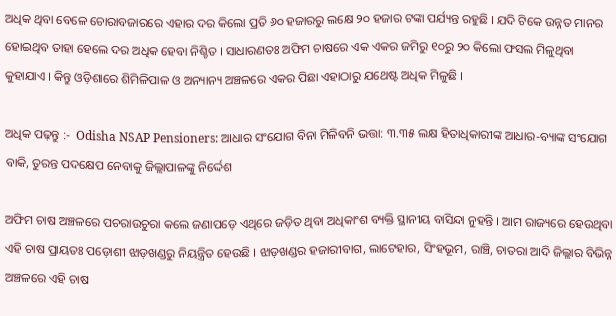ଅଧିକ ଥିବା ବେଳେ ଚୋରାବଜାରରେ ଏହାର ଦର କିଲୋ ପ୍ରତି ୬୦ ହଜାରରୁ ଲକ୍ଷେ ୨୦ ହଜାର ଟଙ୍କା ପର୍ଯ୍ୟନ୍ତ ରହୁଛି । ଯଦି ଟିକେ ଉନ୍ନତ ମାନର ହୋଇଥିବ ତାହା ହେଲେ ଦର ଅଧିକ ହେବା ନିଶ୍ଚିତ । ସାଧାରଣତଃ ଅଫିମ ଚାଷରେ ଏକ ଏକର ଜମିରୁ ୧୦ରୁ ୨୦ କିଲୋ ଫସଲ ମିଳୁଥିବା କୁହାଯାଏ । କିନ୍ତୁ ଓଡ଼ିଶାରେ ଶିମିଳିପାଳ ଓ ଅନ୍ୟାନ୍ୟ ଅଞ୍ଚଳରେ ଏକର ପିଛା ଏହାଠାରୁ ଯଥେଷ୍ଟ ଅଧିକ ମିଳୁଛି ।

ଅଧିକ ପଢ଼ନ୍ତୁ :-  Odisha NSAP Pensioners: ଆଧାର ସଂଯୋଗ ବିନା ମିଳିବନି ଭତ୍ତା: ୩.୩୫ ଲକ୍ଷ ହିତାଧିକାରୀଙ୍କ ଆଧାର-ବ୍ୟାଙ୍କ ସଂଯୋଗ ବାକି, ତୁରନ୍ତ ପଦକ୍ଷେପ ନେବାକୁ ଜିଲ୍ଲାପାଳଙ୍କୁ ନିର୍ଦ୍ଦେଶ

ଅଫିମ ଚାଷ ଅଞ୍ଚଳରେ ପଚରାଉଚୁରା କଲେ ଜଣାପଡ଼େ ଏଥିରେ ଜଡ଼ିତ ଥିବା ଅଧିକାଂଶ ବ୍ୟକ୍ତି ସ୍ଥାନୀୟ ବାସିନ୍ଦା ନୁହନ୍ତି । ଆମ ରାଜ୍ୟରେ ହେଉଥିବା ଏହି ଚାଷ ପ୍ରାୟତଃ ପଡ଼ୋଶୀ ଝାଡ଼ଖଣ୍ଡରୁ ନିୟନ୍ତ୍ରିତ ହେଉଛି । ଝାଡ଼ଖଣ୍ଡର ହଜାରୀବାଗ, ଲାଟେହାର, ସିଂହଭୂମ, ରାଞ୍ଚି, ଚାତରା ଆଦି ଜିଲ୍ଲାର ବିଭିନ୍ନ ଅଞ୍ଚଳରେ ଏହି ଚାଷ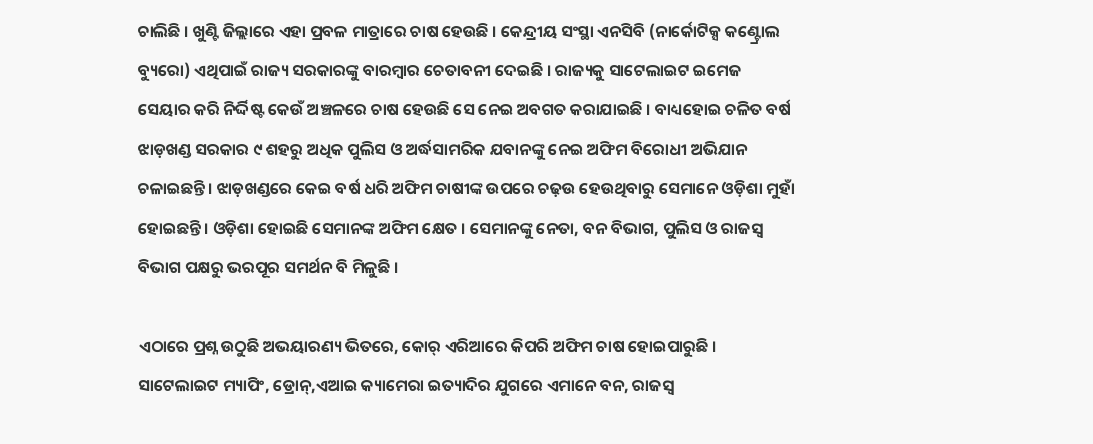ଚାଲିଛି । ଖୁଣ୍ଟି ଜିଲ୍ଲାରେ ଏହା ପ୍ରବଳ ମାତ୍ରାରେ ଚାଷ ହେଉଛି । କେନ୍ଦ୍ରୀୟ ସଂସ୍ଥା ଏନସିବି (ନାର୍କୋଟିକ୍ସ କଣ୍ଟ୍ରୋଲ ବ୍ୟୁରୋ) ଏଥିପାଇଁ ରାଜ୍ୟ ସରକାରଙ୍କୁ ବାରମ୍ବାର ଚେତାବନୀ ଦେଇଛି । ରାଜ୍ୟକୁ ସାଟେଲାଇଟ ଇମେଜ ସେୟାର କରି ନିର୍ଦ୍ଦିଷ୍ଟ କେଉଁ ଅଞ୍ଚଳରେ ଚାଷ ହେଉଛି ସେ ନେଇ ଅବଗତ କରାଯାଇଛି । ବାଧ୍ୟହୋଇ ଚଳିତ ବର୍ଷ ଝାଡ଼ଖଣ୍ଡ ସରକାର ୯ ଶହରୁ ଅଧିକ ପୁଲିସ ଓ ଅର୍ଦ୍ଧସାମରିକ ଯବାନଙ୍କୁ ନେଇ ଅଫିମ ବିରୋଧୀ ଅଭିଯାନ ଚଳାଇଛନ୍ତି । ଝାଡ଼ଖଣ୍ଡରେ କେଇ ବର୍ଷ ଧରି ଅଫିମ ଚାଷୀଙ୍କ ଉପରେ ଚଢ଼ଉ ହେଉଥିବାରୁ ସେମାନେ ଓଡ଼ିଶା ମୁହାଁ ହୋଇଛନ୍ତି । ଓଡ଼ିଶା ହୋଇଛି ସେମାନଙ୍କ ଅଫିମ କ୍ଷେତ । ସେମାନଙ୍କୁ ନେତା, ବନ ବିଭାଗ, ପୁଲିସ ଓ ରାଜସ୍ୱ ବିଭାଗ ପକ୍ଷରୁ ଭରପୂର ସମର୍ଥନ ବି ମିଳୁଛି ।

ଏଠାରେ ପ୍ରଶ୍ନ ଉଠୁଛି ଅଭୟାରଣ୍ୟ ଭିତରେ, କୋର୍ ଏରିଆରେ କିପରି ଅଫିମ ଚାଷ ହୋଇପାରୁଛି । ସାଟେଲାଇଟ ମ୍ୟାପିଂ, ଡ୍ରୋନ୍,ଏଆଇ କ୍ୟାମେରା ଇତ୍ୟାଦିର ଯୁଗରେ ଏମାନେ ବନ, ରାଜସ୍ୱ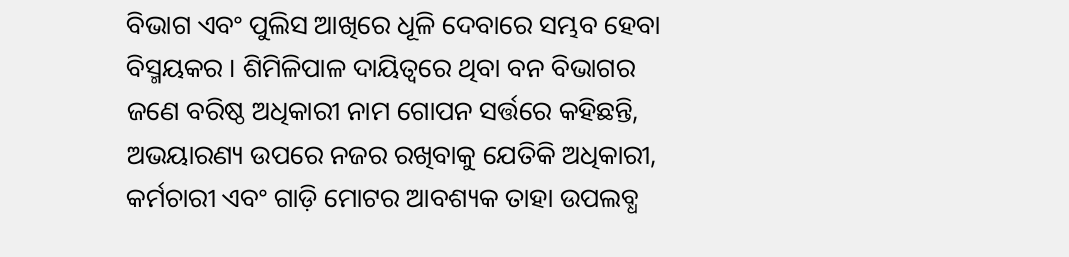ବିଭାଗ ଏବଂ ପୁଲିସ ଆଖିରେ ଧୂଳି ଦେବାରେ ସମ୍ଭବ ହେବା ବିସ୍ମୟକର । ଶିମିଳିପାଳ ଦାୟିତ୍ୱରେ ଥିବା ବନ ବିଭାଗର ଜଣେ ବରିଷ୍ଠ ଅଧିକାରୀ ନାମ ଗୋପନ ସର୍ତ୍ତରେ କହିଛନ୍ତି, ଅଭୟାରଣ୍ୟ ଉପରେ ନଜର ରଖିବାକୁ ଯେତିକି ଅଧିକାରୀ, କର୍ମଚାରୀ ଏବଂ ଗାଡ଼ି ମୋଟର ଆବଶ୍ୟକ ତାହା ଉପଲବ୍ଧ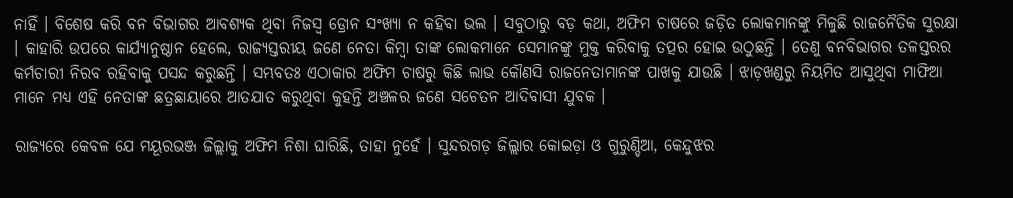ନାହିଁ । ବିଶେଷ କରି ବନ ବିଭାଗର ଆବଶ୍ୟକ ଥିବା ନିଜସ୍ୱ ଡ୍ରୋନ ସଂଖ୍ୟା ନ କହିବା ଭଲ । ସବୁଠାରୁ ବଡ଼ କଥା, ଅଫିମ ଚାଷରେ ଜଡ଼ିତ ଲୋକମାନଙ୍କୁ ମିଳୁଛି ରାଜନୈତିକ ସୁରକ୍ଷା । କାହାରି ଉପରେ କାର୍ଯ୍ୟାନୁଷ୍ଠାନ ହେଲେ, ରାଜ୍ୟସ୍ତରୀୟ ଜଣେ ନେତା କିମ୍ବା ତାଙ୍କ ଲୋକମାନେ ସେମାନଙ୍କୁ ମୁକ୍ତ କରିବାକୁ ତତ୍ପର ହୋଇ ଉଠୁଛନ୍ତି । ତେଣୁ ବନବିଭାଗର ତଳସ୍ତରର କର୍ମଚାରୀ ନିରବ ରହିବାକୁ ପସନ୍ଦ କରୁଛନ୍ତି । ସମ୍ଭବତଃ ଏଠାକାର ଅଫିମ ଚାଷରୁ କିଛି ଲାଭ କୌଣସି ରାଜନେତାମାନଙ୍କ ପାଖକୁ ଯାଉଛି । ଝାଡ଼ଖଣ୍ଡରୁ ନିୟମିତ ଆସୁଥିବା ମାଫିଆ ମାନେ ମଧ୍ୟ ଏହି ନେତାଙ୍କ ଛତ୍ରଛାୟାରେ ଆତଯାତ କରୁଥିବା କୁହନ୍ତି ଅଞ୍ଚଳର ଜଣେ ସଚେତନ ଆଦିବାସୀ ଯୁବକ ।

ରାଜ୍ୟରେ କେବଳ ଯେ ମୟୂରଭଞ୍ଜ ଜିଲ୍ଲାକୁ ଅଫିମ ନିଶା ଘାରିଛି, ତାହା ନୁହେଁ । ସୁନ୍ଦରଗଡ଼ ଜିଲ୍ଲାର କୋଇଡ଼ା ଓ ଗୁରୁଣ୍ଡିଆ, କେନ୍ଦୁଝର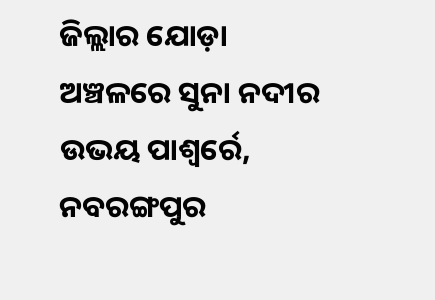ଜିଲ୍ଲାର ଯୋଡ଼ା ଅଞ୍ଚଳରେ ସୁନା ନଦୀର ଉଭୟ ପାଶ୍ୱର୍ରେ, ନବରଙ୍ଗପୁର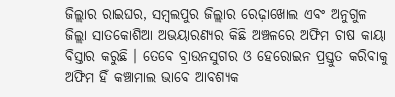ଜିଲ୍ଲାର ରାଇଘର, ସମ୍ବଲପୁର ଜିଲ୍ଲାର ରେଢ଼ାଖୋଲ ଏବଂ ଅନୁଗୁଳ ଜିଲ୍ଲା ସାତକୋଶିଆ ଅଭୟାରଣ୍ୟର କିଛି ଅଞ୍ଚଳରେ ଅଫିମ ଚାଷ କାୟା ବିସ୍ତାର କରୁଛି । ତେବେ ବ୍ରାଉନସୁଗର ଓ ହେରୋଇନ ପ୍ରସ୍ତୁତ କରିବାକୁ ଅଫିମ ହିଁ କଞ୍ଚାମାଲ ଭାବେ ଆବଶ୍ୟକ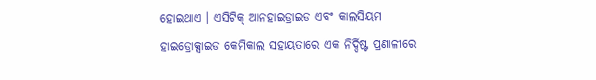ହୋଇଥାଏ । ଏସିଟିକ୍ ଆନହାଇଡ୍ରାଇଡ ଏବଂ କାଲସିୟମ ହାଇଡ୍ରୋକ୍ସାଇଡ କେମିକାଲ ସହାୟତାରେ ଏକ ନିର୍ଦ୍ଦିଷ୍ଟ ପ୍ରଣାଳୀରେ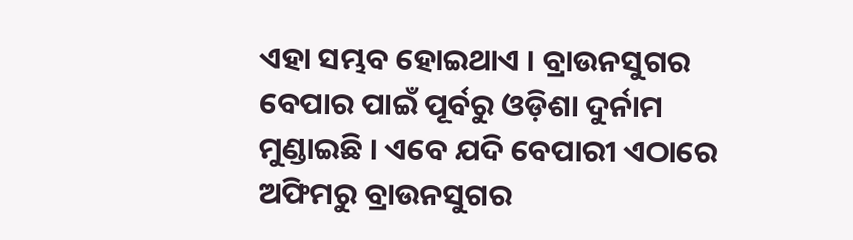ଏହା ସମ୍ଭବ ହୋଇଥାଏ । ବ୍ରାଉନସୁଗର ବେପାର ପାଇଁ ପୂର୍ବରୁ ଓଡ଼ିଶା ଦୁର୍ନାମ ମୁଣ୍ଡାଇଛି । ଏବେ ଯଦି ବେପାରୀ ଏଠାରେ ଅଫିମରୁ ବ୍ରାଉନସୁଗର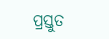ପ୍ରସ୍ତୁତ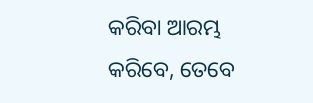କରିବା ଆରମ୍ଭ କରିବେ, ତେବେ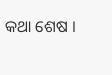କଥା ଶେଷ ।